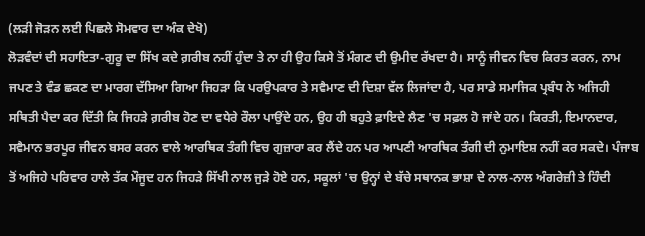(ਲੜੀ ਜੋੜਨ ਲਈ ਪਿਛਲੇ ਸੋਮਵਾਰ ਦਾ ਅੰਕ ਦੇਖੋ)
ਲੋੜਵੰਦਾਂ ਦੀ ਸਹਾਇਤਾ-ਗੁਰੂ ਦਾ ਸਿੱਖ ਕਦੇ ਗ਼ਰੀਬ ਨਹੀਂ ਹੁੰਦਾ ਤੇ ਨਾ ਹੀ ਉਹ ਕਿਸੇ ਤੋਂ ਮੰਗਣ ਦੀ ਉਮੀਦ ਰੱਖਦਾ ਹੈ। ਸਾਨੂੰ ਜੀਵਨ ਵਿਚ ਕਿਰਤ ਕਰਨ, ਨਾਮ ਜਪਣ ਤੇ ਵੰਡ ਛਕਣ ਦਾ ਮਾਰਗ ਦੱਸਿਆ ਗਿਆ ਜਿਹੜਾ ਕਿ ਪਰਉਪਕਾਰ ਤੇ ਸਵੈਮਾਣ ਦੀ ਦਿਸ਼ਾ ਵੱਲ ਲਿਜਾਂਦਾ ਹੈ, ਪਰ ਸਾਡੇ ਸਮਾਜਿਕ ਪ੍ਰਬੰਧ ਨੇ ਅਜਿਹੀ ਸਥਿਤੀ ਪੈਦਾ ਕਰ ਦਿੱਤੀ ਕਿ ਜਿਹੜੇ ਗ਼ਰੀਬ ਹੋਣ ਦਾ ਵਧੇਰੇ ਰੌਲਾ ਪਾਉਂਦੇ ਹਨ, ਉਹ ਹੀ ਬਹੁਤੇ ਫ਼ਾਇਦੇ ਲੈਣ 'ਚ ਸਫ਼ਲ ਹੋ ਜਾਂਦੇ ਹਨ। ਕਿਰਤੀ, ਇਮਾਨਦਾਰ, ਸਵੈਮਾਨ ਭਰਪੂਰ ਜੀਵਨ ਬਸਰ ਕਰਨ ਵਾਲੇ ਆਰਥਿਕ ਤੰਗੀ ਵਿਚ ਗੁਜ਼ਾਰਾ ਕਰ ਲੈਂਦੇ ਹਨ ਪਰ ਆਪਣੀ ਆਰਥਿਕ ਤੰਗੀ ਦੀ ਨੁਮਾਇਸ਼ ਨਹੀਂ ਕਰ ਸਕਦੇ। ਪੰਜਾਬ ਤੋਂ ਅਜਿਹੇ ਪਰਿਵਾਰ ਹਾਲੇ ਤੱਕ ਮੌਜੂਦ ਹਨ ਜਿਹੜੇ ਸਿੱਖੀ ਨਾਲ ਜੁੜੇ ਹੋਏ ਹਨ, ਸਕੂਲਾਂ 'ਚ ਉਨ੍ਹਾਂ ਦੇ ਬੱਚੇ ਸਥਾਨਕ ਭਾਸ਼ਾ ਦੇ ਨਾਲ-ਨਾਲ ਅੰਗਰੇਜ਼ੀ ਤੇ ਹਿੰਦੀ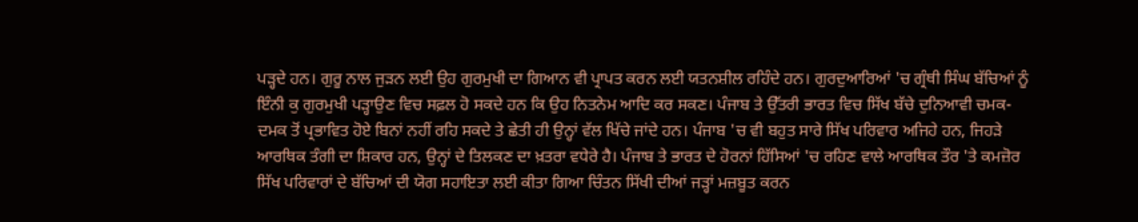ਪੜ੍ਹਦੇ ਹਨ। ਗੁਰੂ ਨਾਲ ਜੁੜਨ ਲਈ ਉਹ ਗੁਰਮੁਖੀ ਦਾ ਗਿਆਨ ਵੀ ਪ੍ਰਾਪਤ ਕਰਨ ਲਈ ਯਤਨਸ਼ੀਲ ਰਹਿੰਦੇ ਹਨ। ਗੁਰਦੁਆਰਿਆਂ 'ਚ ਗ੍ਰੰਥੀ ਸਿੰਘ ਬੱਚਿਆਂ ਨੂੰ ਇੰਨੀ ਕੁ ਗੁਰਮੁਖੀ ਪੜ੍ਹਾਉਣ ਵਿਚ ਸਫ਼ਲ ਹੋ ਸਕਦੇ ਹਨ ਕਿ ਉਹ ਨਿਤਨੇਮ ਆਦਿ ਕਰ ਸਕਣ। ਪੰਜਾਬ ਤੇ ਉੱਤਰੀ ਭਾਰਤ ਵਿਚ ਸਿੱਖ ਬੱਚੇ ਦੁਨਿਆਵੀ ਚਮਕ-ਦਮਕ ਤੋਂ ਪ੍ਰਭਾਵਿਤ ਹੋਏ ਬਿਨਾਂ ਨਹੀਂ ਰਹਿ ਸਕਦੇ ਤੇ ਛੇਤੀ ਹੀ ਉਨ੍ਹਾਂ ਵੱਲ ਖਿੱਚੇ ਜਾਂਦੇ ਹਨ। ਪੰਜਾਬ 'ਚ ਵੀ ਬਹੁਤ ਸਾਰੇ ਸਿੱਖ ਪਰਿਵਾਰ ਅਜਿਹੇ ਹਨ, ਜਿਹੜੇ ਆਰਥਿਕ ਤੰਗੀ ਦਾ ਸ਼ਿਕਾਰ ਹਨ, ਉਨ੍ਹਾਂ ਦੇ ਤਿਲਕਣ ਦਾ ਖ਼ਤਰਾ ਵਧੇਰੇ ਹੈ। ਪੰਜਾਬ ਤੇ ਭਾਰਤ ਦੇ ਹੋਰਨਾਂ ਹਿੱਸਿਆਂ 'ਚ ਰਹਿਣ ਵਾਲੇ ਆਰਥਿਕ ਤੌਰ 'ਤੇ ਕਮਜ਼ੋਰ ਸਿੱਖ ਪਰਿਵਾਰਾਂ ਦੇ ਬੱਚਿਆਂ ਦੀ ਯੋਗ ਸਹਾਇਤਾ ਲਈ ਕੀਤਾ ਗਿਆ ਚਿੰਤਨ ਸਿੱਖੀ ਦੀਆਂ ਜੜ੍ਹਾਂ ਮਜ਼ਬੂਤ ਕਰਨ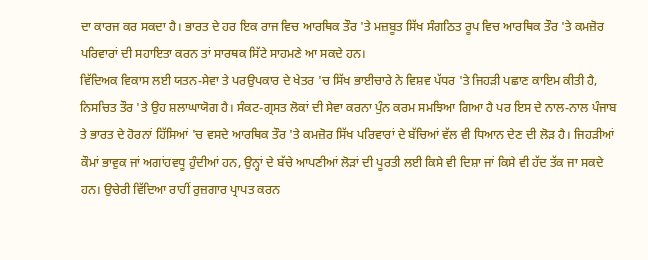ਦਾ ਕਾਰਜ ਕਰ ਸਕਦਾ ਹੈ। ਭਾਰਤ ਦੇ ਹਰ ਇਕ ਰਾਜ ਵਿਚ ਆਰਥਿਕ ਤੌਰ 'ਤੇ ਮਜ਼ਬੂਤ ਸਿੱਖ ਸੰਗਠਿਤ ਰੂਪ ਵਿਚ ਆਰਥਿਕ ਤੌਰ 'ਤੇ ਕਮਜ਼ੋਰ ਪਰਿਵਾਰਾਂ ਦੀ ਸਹਾਇਤਾ ਕਰਨ ਤਾਂ ਸਾਰਥਕ ਸਿੱਟੇ ਸਾਹਮਣੇ ਆ ਸਕਦੇ ਹਨ।
ਵਿੱਦਿਅਕ ਵਿਕਾਸ ਲਈ ਯਤਨ-ਸੇਵਾ ਤੇ ਪਰਉਪਕਾਰ ਦੇ ਖੇਤਰ 'ਚ ਸਿੱਖ ਭਾਈਚਾਰੇ ਨੇ ਵਿਸ਼ਵ ਪੱਧਰ 'ਤੇ ਜਿਹੜੀ ਪਛਾਣ ਕਾਇਮ ਕੀਤੀ ਹੈ, ਨਿਸਚਿਤ ਤੌਰ 'ਤੇ ਉਹ ਸ਼ਲਾਘਾਯੋਗ ਹੈ। ਸੰਕਟ-ਗ੍ਰਸਤ ਲੋਕਾਂ ਦੀ ਸੇਵਾ ਕਰਨਾ ਪੁੰਨ ਕਰਮ ਸਮਝਿਆ ਗਿਆ ਹੈ ਪਰ ਇਸ ਦੇ ਨਾਲ-ਨਾਲ ਪੰਜਾਬ ਤੇ ਭਾਰਤ ਦੇ ਹੋਰਨਾਂ ਹਿੱਸਿਆਂ 'ਚ ਵਸਦੇ ਆਰਥਿਕ ਤੌਰ 'ਤੇ ਕਮਜ਼ੋਰ ਸਿੱਖ ਪਰਿਵਾਰਾਂ ਦੇ ਬੱਚਿਆਂ ਵੱਲ ਵੀ ਧਿਆਨ ਦੇਣ ਦੀ ਲੋੜ ਹੈ। ਜਿਹੜੀਆਂ ਕੌਮਾਂ ਭਾਵੁਕ ਜਾਂ ਅਗਾਂਹਵਧੂ ਹੁੰਦੀਆਂ ਹਨ, ਉਨ੍ਹਾਂ ਦੇ ਬੱਚੇ ਆਪਣੀਆਂ ਲੋੜਾਂ ਦੀ ਪੂਰਤੀ ਲਈ ਕਿਸੇ ਵੀ ਦਿਸ਼ਾ ਜਾਂ ਕਿਸੇ ਵੀ ਹੱਦ ਤੱਕ ਜਾ ਸਕਦੇ ਹਨ। ਉਚੇਰੀ ਵਿੱਦਿਆ ਰਾਹੀਂ ਰੁਜ਼ਗਾਰ ਪ੍ਰਾਪਤ ਕਰਨ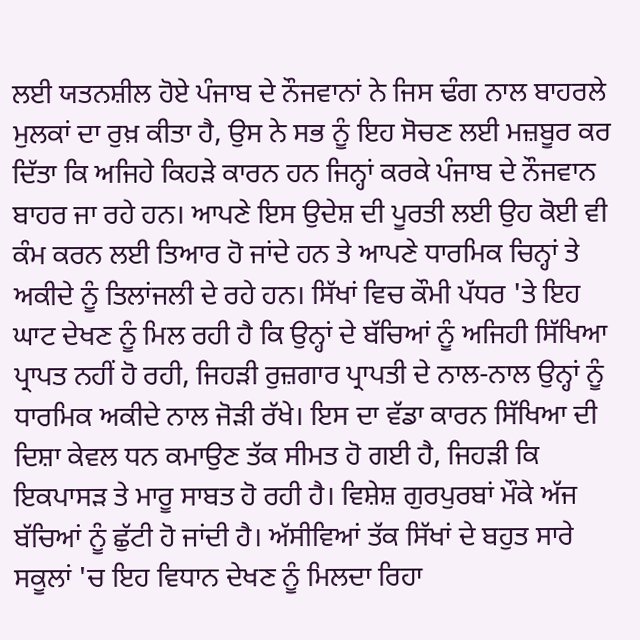ਲਈ ਯਤਨਸ਼ੀਲ ਹੋਏ ਪੰਜਾਬ ਦੇ ਨੌਜਵਾਨਾਂ ਨੇ ਜਿਸ ਢੰਗ ਨਾਲ ਬਾਹਰਲੇ ਮੁਲਕਾਂ ਦਾ ਰੁਖ਼ ਕੀਤਾ ਹੈ, ਉਸ ਨੇ ਸਭ ਨੂੰ ਇਹ ਸੋਚਣ ਲਈ ਮਜ਼ਬੂਰ ਕਰ ਦਿੱਤਾ ਕਿ ਅਜਿਹੇ ਕਿਹੜੇ ਕਾਰਨ ਹਨ ਜਿਨ੍ਹਾਂ ਕਰਕੇ ਪੰਜਾਬ ਦੇ ਨੌਜਵਾਨ ਬਾਹਰ ਜਾ ਰਹੇ ਹਨ। ਆਪਣੇ ਇਸ ਉਦੇਸ਼ ਦੀ ਪੂਰਤੀ ਲਈ ਉਹ ਕੋਈ ਵੀ ਕੰਮ ਕਰਨ ਲਈ ਤਿਆਰ ਹੋ ਜਾਂਦੇ ਹਨ ਤੇ ਆਪਣੇ ਧਾਰਮਿਕ ਚਿਨ੍ਹਾਂ ਤੇ ਅਕੀਦੇ ਨੂੰ ਤਿਲਾਂਜਲੀ ਦੇ ਰਹੇ ਹਨ। ਸਿੱਖਾਂ ਵਿਚ ਕੌਮੀ ਪੱਧਰ 'ਤੇ ਇਹ ਘਾਟ ਦੇਖਣ ਨੂੰ ਮਿਲ ਰਹੀ ਹੈ ਕਿ ਉਨ੍ਹਾਂ ਦੇ ਬੱਚਿਆਂ ਨੂੰ ਅਜਿਹੀ ਸਿੱਖਿਆ ਪ੍ਰਾਪਤ ਨਹੀਂ ਹੋ ਰਹੀ, ਜਿਹੜੀ ਰੁਜ਼ਗਾਰ ਪ੍ਰਾਪਤੀ ਦੇ ਨਾਲ-ਨਾਲ ਉਨ੍ਹਾਂ ਨੂੰ ਧਾਰਮਿਕ ਅਕੀਦੇ ਨਾਲ ਜੋੜੀ ਰੱਖੇ। ਇਸ ਦਾ ਵੱਡਾ ਕਾਰਨ ਸਿੱਖਿਆ ਦੀ ਦਿਸ਼ਾ ਕੇਵਲ ਧਨ ਕਮਾਉਣ ਤੱਕ ਸੀਮਤ ਹੋ ਗਈ ਹੈ, ਜਿਹੜੀ ਕਿ ਇਕਪਾਸੜ ਤੇ ਮਾਰੂ ਸਾਬਤ ਹੋ ਰਹੀ ਹੈ। ਵਿਸ਼ੇਸ਼ ਗੁਰਪੁਰਬਾਂ ਮੌਕੇ ਅੱਜ ਬੱਚਿਆਂ ਨੂੰ ਛੁੱਟੀ ਹੋ ਜਾਂਦੀ ਹੈ। ਅੱਸੀਵਿਆਂ ਤੱਕ ਸਿੱਖਾਂ ਦੇ ਬਹੁਤ ਸਾਰੇ ਸਕੂਲਾਂ 'ਚ ਇਹ ਵਿਧਾਨ ਦੇਖਣ ਨੂੰ ਮਿਲਦਾ ਰਿਹਾ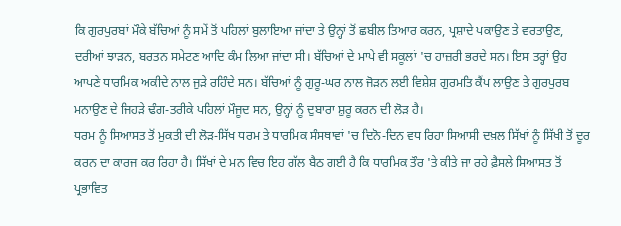ਕਿ ਗੁਰਪੁਰਬਾਂ ਮੌਕੇ ਬੱਚਿਆਂ ਨੂੰ ਸਮੇਂ ਤੋਂ ਪਹਿਲਾਂ ਬੁਲਾਇਆ ਜਾਂਦਾ ਤੇ ਉਨ੍ਹਾਂ ਤੋਂ ਛਬੀਲ ਤਿਆਰ ਕਰਨ, ਪ੍ਰਸ਼ਾਦੇ ਪਕਾਉਣ ਤੇ ਵਰਤਾਉਣ, ਦਰੀਆਂ ਝਾੜਨ, ਬਰਤਨ ਸਮੇਟਣ ਆਦਿ ਕੰਮ ਲਿਆ ਜਾਂਦਾ ਸੀ। ਬੱਚਿਆਂ ਦੇ ਮਾਪੇ ਵੀ ਸਕੂਲਾਂ 'ਚ ਹਾਜ਼ਰੀ ਭਰਦੇ ਸਨ। ਇਸ ਤਰ੍ਹਾਂ ਉਹ ਆਪਣੇ ਧਾਰਮਿਕ ਅਕੀਦੇ ਨਾਲ ਜੁੜੇ ਰਹਿੰਦੇ ਸਨ। ਬੱਚਿਆਂ ਨੂੰ ਗੁਰੂ-ਘਰ ਨਾਲ ਜੋੜਨ ਲਈ ਵਿਸ਼ੇਸ਼ ਗੁਰਮਤਿ ਕੈਂਪ ਲਾਉਣ ਤੇ ਗੁਰਪੁਰਬ ਮਨਾਉਣ ਦੇ ਜਿਹੜੇ ਢੰਗ-ਤਰੀਕੇ ਪਹਿਲਾਂ ਮੌਜੂਦ ਸਨ, ਉਨ੍ਹਾਂ ਨੂੰ ਦੁਬਾਰਾ ਸ਼ੁਰੂ ਕਰਨ ਦੀ ਲੋੜ ਹੈ।
ਧਰਮ ਨੂੰ ਸਿਆਸਤ ਤੋਂ ਮੁਕਤੀ ਦੀ ਲੋੜ-ਸਿੱਖ ਧਰਮ ਤੇ ਧਾਰਮਿਕ ਸੰਸਥਾਵਾਂ 'ਚ ਦਿਨੋ-ਦਿਨ ਵਧ ਰਿਹਾ ਸਿਆਸੀ ਦਖ਼ਲ ਸਿੱਖਾਂ ਨੂੰ ਸਿੱਖੀ ਤੋਂ ਦੂਰ ਕਰਨ ਦਾ ਕਾਰਜ ਕਰ ਰਿਹਾ ਹੈ। ਸਿੱਖਾਂ ਦੇ ਮਨ ਵਿਚ ਇਹ ਗੱਲ ਬੈਠ ਗਈ ਹੈ ਕਿ ਧਾਰਮਿਕ ਤੌਰ 'ਤੇ ਕੀਤੇ ਜਾ ਰਹੇ ਫ਼ੈਸਲੇ ਸਿਆਸਤ ਤੋਂ ਪ੍ਰਭਾਵਿਤ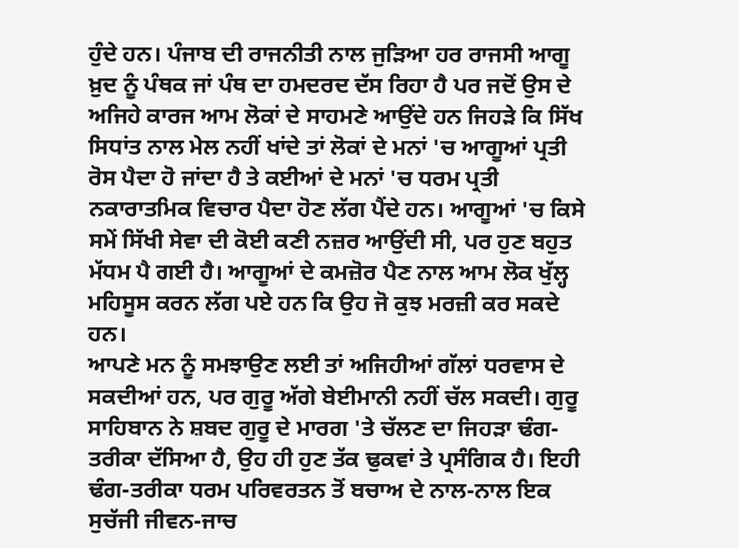ਹੁੰਦੇ ਹਨ। ਪੰਜਾਬ ਦੀ ਰਾਜਨੀਤੀ ਨਾਲ ਜੁੜਿਆ ਹਰ ਰਾਜਸੀ ਆਗੂ ਖ਼ੁਦ ਨੂੰ ਪੰਥਕ ਜਾਂ ਪੰਥ ਦਾ ਹਮਦਰਦ ਦੱਸ ਰਿਹਾ ਹੈ ਪਰ ਜਦੋਂ ਉਸ ਦੇ ਅਜਿਹੇ ਕਾਰਜ ਆਮ ਲੋਕਾਂ ਦੇ ਸਾਹਮਣੇ ਆਉਂਦੇ ਹਨ ਜਿਹੜੇ ਕਿ ਸਿੱਖ ਸਿਧਾਂਤ ਨਾਲ ਮੇਲ ਨਹੀਂ ਖਾਂਦੇ ਤਾਂ ਲੋਕਾਂ ਦੇ ਮਨਾਂ 'ਚ ਆਗੂਆਂ ਪ੍ਰਤੀ ਰੋਸ ਪੈਦਾ ਹੋ ਜਾਂਦਾ ਹੈ ਤੇ ਕਈਆਂ ਦੇ ਮਨਾਂ 'ਚ ਧਰਮ ਪ੍ਰਤੀ ਨਕਾਰਾਤਮਿਕ ਵਿਚਾਰ ਪੈਦਾ ਹੋਣ ਲੱਗ ਪੈਂਦੇ ਹਨ। ਆਗੂਆਂ 'ਚ ਕਿਸੇ ਸਮੇਂ ਸਿੱਖੀ ਸੇਵਾ ਦੀ ਕੋਈ ਕਣੀ ਨਜ਼ਰ ਆਉਂਦੀ ਸੀ, ਪਰ ਹੁਣ ਬਹੁਤ ਮੱਧਮ ਪੈ ਗਈ ਹੈ। ਆਗੂਆਂ ਦੇ ਕਮਜ਼ੋਰ ਪੈਣ ਨਾਲ ਆਮ ਲੋਕ ਖੁੱਲ੍ਹ ਮਹਿਸੂਸ ਕਰਨ ਲੱਗ ਪਏ ਹਨ ਕਿ ਉਹ ਜੋ ਕੁਝ ਮਰਜ਼ੀ ਕਰ ਸਕਦੇ ਹਨ।
ਆਪਣੇ ਮਨ ਨੂੰ ਸਮਝਾਉਣ ਲਈ ਤਾਂ ਅਜਿਹੀਆਂ ਗੱਲਾਂ ਧਰਵਾਸ ਦੇ ਸਕਦੀਆਂ ਹਨ, ਪਰ ਗੁਰੂ ਅੱਗੇ ਬੇਈਮਾਨੀ ਨਹੀਂ ਚੱਲ ਸਕਦੀ। ਗੁਰੂ ਸਾਹਿਬਾਨ ਨੇ ਸ਼ਬਦ ਗੁਰੂ ਦੇ ਮਾਰਗ 'ਤੇ ਚੱਲਣ ਦਾ ਜਿਹੜਾ ਢੰਗ-ਤਰੀਕਾ ਦੱਸਿਆ ਹੈ, ਉਹ ਹੀ ਹੁਣ ਤੱਕ ਢੁਕਵਾਂ ਤੇ ਪ੍ਰਸੰਗਿਕ ਹੈ। ਇਹੀ ਢੰਗ-ਤਰੀਕਾ ਧਰਮ ਪਰਿਵਰਤਨ ਤੋਂ ਬਚਾਅ ਦੇ ਨਾਲ-ਨਾਲ ਇਕ ਸੁਚੱਜੀ ਜੀਵਨ-ਜਾਚ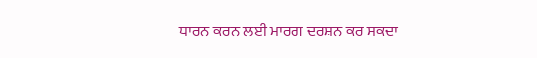ਧਾਰਨ ਕਰਨ ਲਈ ਮਾਰਗ ਦਰਸ਼ਨ ਕਰ ਸਕਦਾ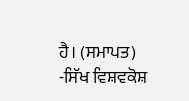ਹੈ। (ਸਮਾਪਤ)
-ਸਿੱਖ ਵਿਸ਼ਵਕੋਸ਼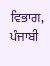ਵਿਭਾਗ, ਪੰਜਾਬੀ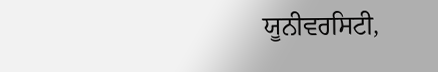ਯੂਨੀਵਰਸਿਟੀ,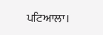ਪਟਿਆਲਾ।